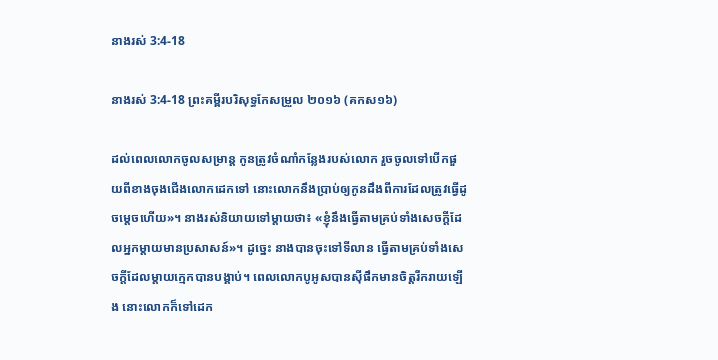នាងរស់ 3:4-18

នាងរស់ 3:4-18 ព្រះគម្ពីរបរិសុទ្ធកែសម្រួល ២០១៦ (គកស១៦)

ដល់ពេលលោកចូលសម្រាន្ត កូនត្រូវចំណាំកន្លែងរបស់លោក រួចចូលទៅបើកផួយពីខាងចុងជើងលោកដេកទៅ នោះលោកនឹងប្រាប់ឲ្យកូនដឹងពីការដែលត្រូវធ្វើដូចម្តេចហើយ»។ នាងរស់និយាយទៅម្តាយថា៖ «ខ្ញុំនឹងធ្វើតាមគ្រប់ទាំងសេចក្ដីដែលអ្នកម្តាយមានប្រសាសន៍»។ ដូច្នេះ នាងបានចុះទៅទីលាន ធ្វើតាមគ្រប់ទាំងសេចក្ដីដែលម្តាយក្មេកបានបង្គាប់។ ពេលលោកបូអូសបានស៊ីផឹកមានចិត្តរីក‌រាយឡើង នោះលោកក៏ទៅដេក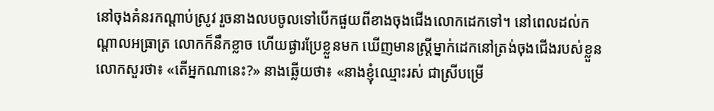នៅចុងគំនរកណ្ដាប់ស្រូវ រួចនាងលបចូលទៅបើកផួយពីខាងចុងជើងលោកដេកទៅ។ នៅពេលដល់កណ្ដាលអធ្រាត្រ លោកក៏នឹកខ្លាច ហើយផ្ងារប្រែខ្លួនមក ឃើញមានស្ត្រីម្នាក់ដេកនៅត្រង់ចុងជើងរបស់ខ្លួន លោកសួរថា៖ «តើអ្នកណានេះ?» នាងឆ្លើយថា៖ «នាងខ្ញុំឈ្មោះរស់ ជាស្រីបម្រើ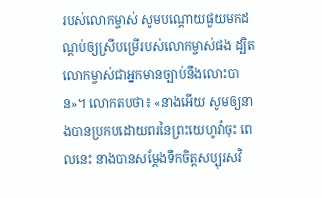របស់លោកម្ចាស់ សូមបណ្តោយផួយមកដណ្តប់ឲ្យស្រីបម្រើរបស់លោកម្ចាស់ផង ដ្បិតលោកម្ចាស់ជាអ្នកមានច្បាប់នឹងលោះបាន»។ លោកតបថា៖ «នាងអើយ សូមឲ្យនាងបានប្រកបដោយពរនៃព្រះ‌យេហូវ៉ាចុះ ពេលនេះ នាងបានសម្ដែងទឹកចិត្តសប្បុរសវិ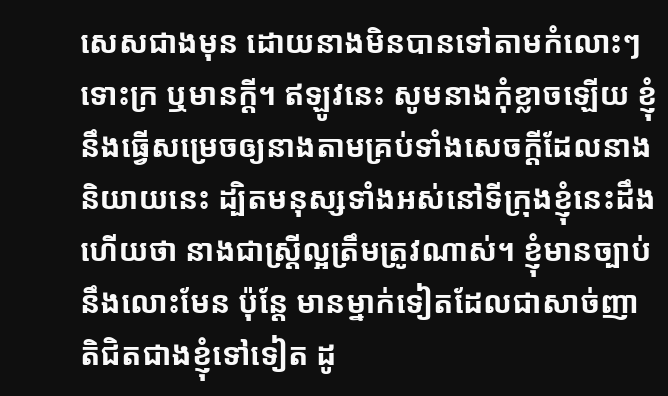សេសជាងមុន ដោយនាងមិនបានទៅតាមកំលោះៗ ទោះក្រ ឬមានក្ដី។ ឥឡូវនេះ សូមនាងកុំខ្លាចឡើយ ខ្ញុំនឹងធ្វើសម្រេចឲ្យនាងតាមគ្រប់ទាំងសេចក្ដីដែលនាងនិយាយនេះ ដ្បិតមនុស្សទាំងអស់នៅទីក្រុងខ្ញុំនេះដឹងហើយថា នាងជាស្ត្រីល្អត្រឹមត្រូវណាស់។ ខ្ញុំមានច្បាប់នឹងលោះមែន ប៉ុន្តែ មានម្នាក់ទៀតដែលជាសាច់‌ញាតិជិតជាងខ្ញុំទៅទៀត ដូ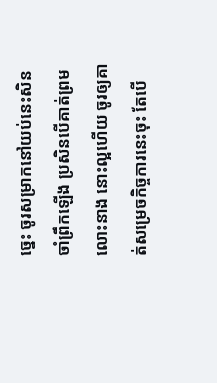ច្នេះ ចូរសម្រាកនៅយប់នេះសិន ចាំព្រឹកឡើង ប្រសិនបើគាត់ព្រមលោះនាង នោះល្អហើយ ចូរឲ្យគាត់សម្រេចកិច្ចការនេះចុះ តែបើ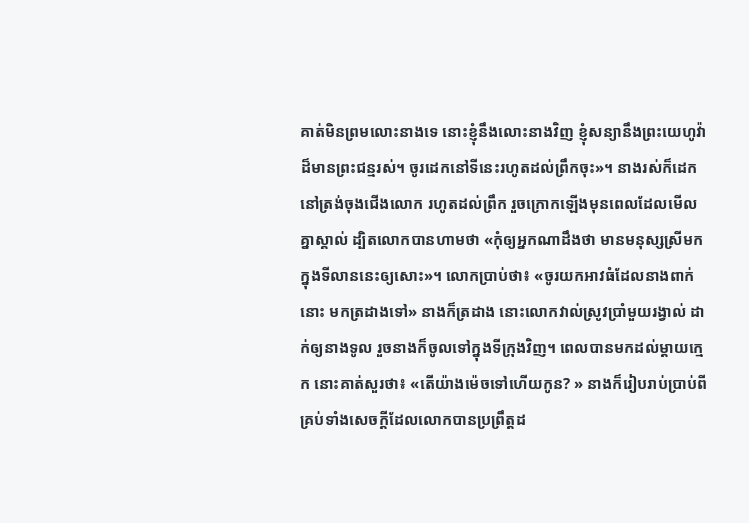គាត់មិនព្រមលោះនាងទេ នោះខ្ញុំនឹងលោះនាងវិញ ខ្ញុំសន្យានឹងព្រះ‌យេហូវ៉ាដ៏មានព្រះ‌ជន្មរស់។ ចូរដេកនៅទីនេះរហូតដល់ព្រឹកចុះ»។ នាងរស់ក៏ដេកនៅត្រង់ចុងជើងលោក រហូតដល់ព្រឹក រួចក្រោកឡើងមុនពេលដែលមើលគ្នាស្គាល់ ដ្បិតលោកបានហាមថា «កុំឲ្យអ្នកណាដឹងថា មានមនុស្សស្រីមកក្នុងទីលាននេះឲ្យសោះ»។ លោកប្រាប់ថា៖ «ចូរយកអាវធំដែលនាងពាក់នោះ មកត្រដាងទៅ» នាងក៏ត្រដាង នោះលោកវាល់ស្រូវប្រាំមួយរង្វាល់ ដាក់ឲ្យនាងទូល រួចនាងក៏ចូលទៅក្នុងទីក្រុងវិញ។ ពេលបានមកដល់ម្តាយក្មេក នោះគាត់សួរថា៖ «តើយ៉ាងម៉េចទៅហើយកូន? » នាងក៏រៀបរាប់ប្រាប់ពីគ្រប់ទាំងសេចក្ដីដែលលោកបានប្រព្រឹត្តដ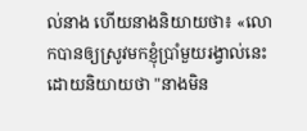ល់នាង ហើយនាងនិយាយថា៖ «លោកបានឲ្យស្រូវមកខ្ញុំប្រាំមួយរង្វាល់នេះ ដោយនិយាយថា "នាងមិន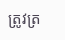ត្រូវត្រ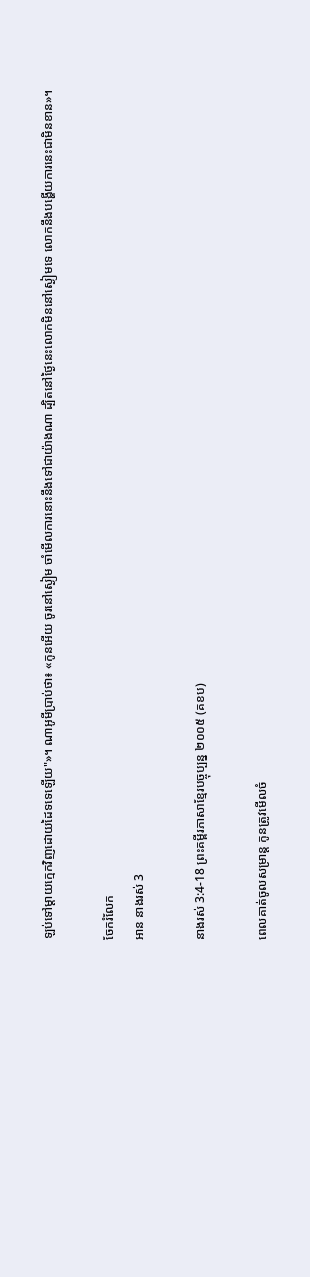ឡប់ទៅម្តាយក្មេកវិញដោយដៃទទេឡើយ"»។ ណា‌អូមីប្រាប់ថា៖ «កូនអើយ ចូរនៅស្ងៀម ចាំមើលការនោះនឹងទៅជាយ៉ាងណា ដ្បិតនៅថ្ងៃនេះលោកមិននៅស្ងៀមទេ លោកនឹងបង្ហើយការនេះជាមិនខាន»។

ចែករំលែក
អាន នាងរស់ 3

នាងរស់ 3:4-18 ព្រះគម្ពីរភាសាខ្មែរបច្ចុប្បន្ន ២០០៥ (គខប)

ពេលគាត់ចូលសម្រាន្ដ កូនត្រូវមើលចំ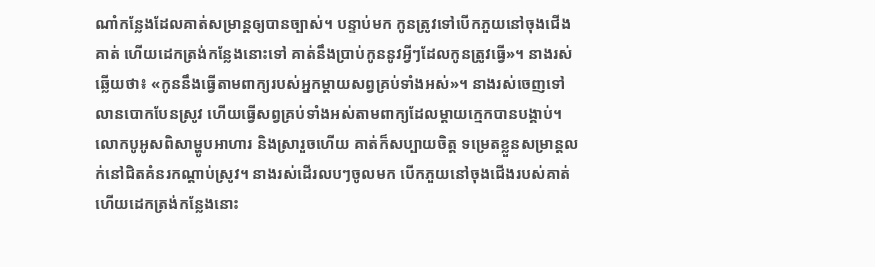ណាំកន្លែងដែលគាត់សម្រាន្ដឲ្យបានច្បាស់។ បន្ទាប់មក កូនត្រូវទៅបើកភួយនៅចុងជើងគាត់ ហើយដេកត្រង់កន្លែងនោះទៅ គាត់នឹងប្រាប់កូននូវអ្វីៗដែលកូនត្រូវធ្វើ»។ នាងរស់ឆ្លើយថា៖ «កូននឹងធ្វើតាមពាក្យរបស់អ្នកម្ដាយសព្វគ្រប់ទាំងអស់»។ នាងរស់ចេញទៅលានបោកបែនស្រូវ ហើយធ្វើសព្វគ្រប់ទាំងអស់តាមពាក្យដែលម្ដាយក្មេកបានបង្គាប់។ លោកបូអូសពិសាម្ហូបអាហារ និងស្រារួចហើយ គាត់ក៏សប្បាយចិត្ត ទម្រេតខ្លួនសម្រាន្ដលក់នៅជិតគំនរកណ្ដាប់ស្រូវ។ នាងរស់ដើរលបៗចូលមក បើកភួយនៅចុងជើងរបស់គាត់ ហើយដេកត្រង់កន្លែងនោះ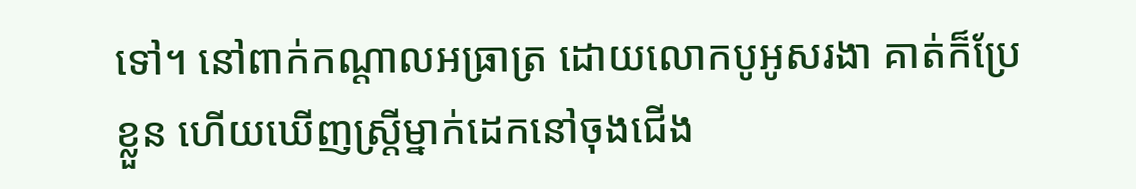ទៅ។ នៅពាក់កណ្ដាលអធ្រាត្រ ដោយលោកបូអូសរងា គាត់ក៏ប្រែខ្លួន ហើយឃើញស្ត្រីម្នាក់ដេកនៅចុងជើង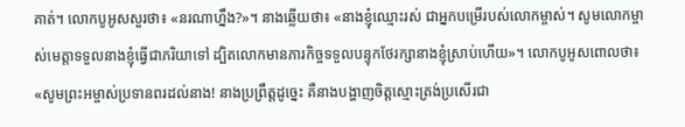គាត់។ លោកបូអូសសួរថា៖ «នរណាហ្នឹង?»។ នាងឆ្លើយថា៖ «នាងខ្ញុំឈ្មោះរស់ ជាអ្នកបម្រើរបស់លោកម្ចាស់។ សូមលោកម្ចាស់មេត្តាទទួលនាងខ្ញុំធ្វើជាភរិយាទៅ ដ្បិតលោកមានភារ‌កិច្ចទទួលបន្ទុកថែ‌រក្សានាងខ្ញុំស្រាប់ហើយ»។ លោកបូអូសពោលថា៖ «សូមព្រះ‌អម្ចាស់ប្រទានពរដល់នាង! នាងប្រព្រឹត្តដូច្នេះ គឺនាងបង្ហាញចិត្តស្មោះត្រង់ប្រសើរជា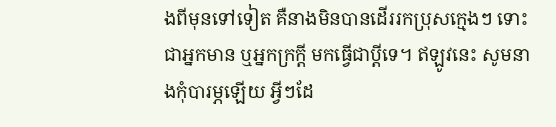ងពីមុនទៅទៀត គឺនាងមិនបានដើររកប្រុសក្មេងៗ ទោះជាអ្នកមាន ឬអ្នកក្រក្ដី មកធ្វើជាប្ដីទេ។ ឥឡូវនេះ សូមនាងកុំបារម្ភឡើយ អ្វីៗដែ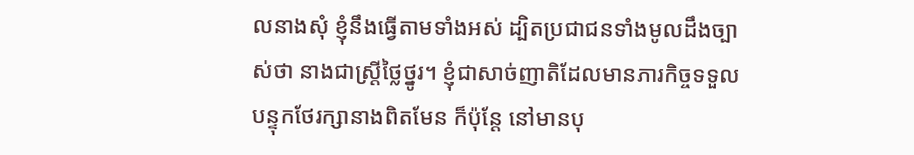លនាងសុំ ខ្ញុំនឹងធ្វើតាមទាំងអស់ ដ្បិតប្រជា‌ជនទាំងមូលដឹងច្បាស់ថា នាងជាស្ត្រីថ្លៃ‌ថ្នូរ។ ខ្ញុំជាសាច់‌ញាតិដែលមានភារ‌កិច្ចទទួលបន្ទុកថែ‌រក្សានាងពិតមែន ក៏ប៉ុន្តែ នៅមានបុ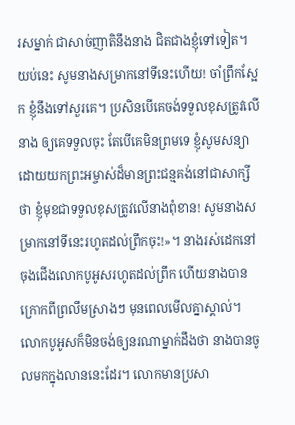រសម្នាក់ ជាសាច់‌ញាតិនឹងនាង ជិតជាងខ្ញុំទៅទៀត។ យប់នេះ សូមនាងសម្រាកនៅទីនេះហើយ! ចាំព្រឹកស្អែក ខ្ញុំនឹងទៅសួរគេ។ ប្រសិនបើគេចង់ទទួលខុសត្រូវលើនាង ឲ្យគេទទួលចុះ តែបើគេមិនព្រមទេ ខ្ញុំសូមសន្យា ដោយយកព្រះ‌អម្ចាស់ដ៏មានព្រះ‌ជន្មគង់នៅជាសាក្សីថា ខ្ញុំមុខជាទទួលខុសត្រូវលើនាងពុំ‌ខាន! សូមនាងសម្រាកនៅទីនេះរហូតដល់ព្រឹកចុះ!»។ នាងរស់ដេកនៅចុងជើងលោកបូអូសរហូតដល់ព្រឹក ហើយនាងបានក្រោកពីព្រលឹមស្រាងៗ មុនពេលមើលគ្នាស្គាល់។ លោកបូអូសក៏មិនចង់ឲ្យនរណាម្នាក់ដឹងថា នាងបានចូលមកក្នុងលាននេះដែរ។ លោកមានប្រសា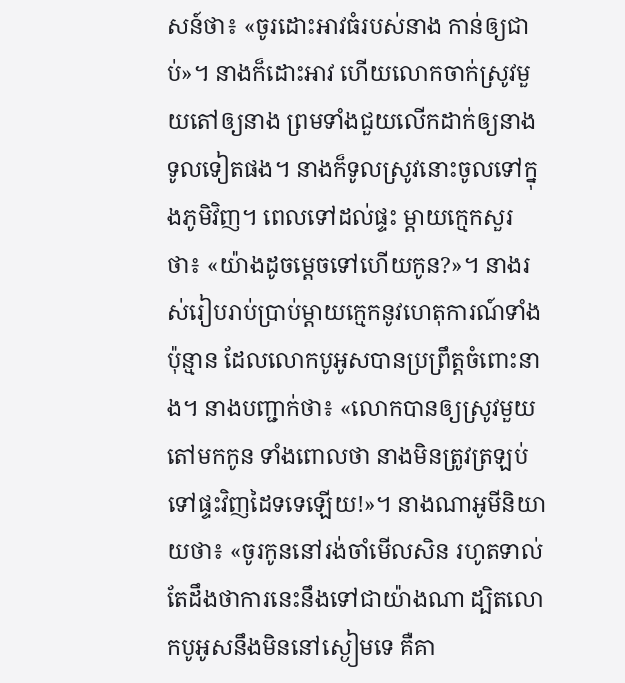សន៍ថា៖ «ចូរដោះអាវធំរបស់នាង កាន់ឲ្យជាប់»។ នាងក៏ដោះអាវ ហើយលោកចាក់ស្រូវមួយតៅឲ្យនាង ព្រមទាំងជួយលើកដាក់ឲ្យនាងទូលទៀតផង។ នាងក៏ទូលស្រូវនោះចូលទៅក្នុងភូមិវិញ។ ពេលទៅដល់ផ្ទះ ម្ដាយក្មេកសួរថា៖ «យ៉ាងដូចម្ដេចទៅហើយកូន?»។ នាងរស់រៀបរាប់ប្រាប់ម្ដាយក្មេកនូវហេតុ‌ការណ៍ទាំងប៉ុន្មាន ដែលលោកបូអូសបានប្រព្រឹត្តចំពោះនាង។ នាងបញ្ជាក់ថា៖ «លោកបានឲ្យស្រូវមួយតៅមកកូន ទាំងពោលថា នាងមិនត្រូវត្រឡប់ទៅផ្ទះវិញដៃទទេឡើយ!»។ នាងណាអូមីនិយាយថា៖ «ចូរកូននៅរង់‌ចាំមើលសិន រហូតទាល់តែដឹងថាការនេះនឹងទៅជាយ៉ាងណា ដ្បិតលោកបូអូសនឹងមិននៅស្ងៀមទេ គឺគា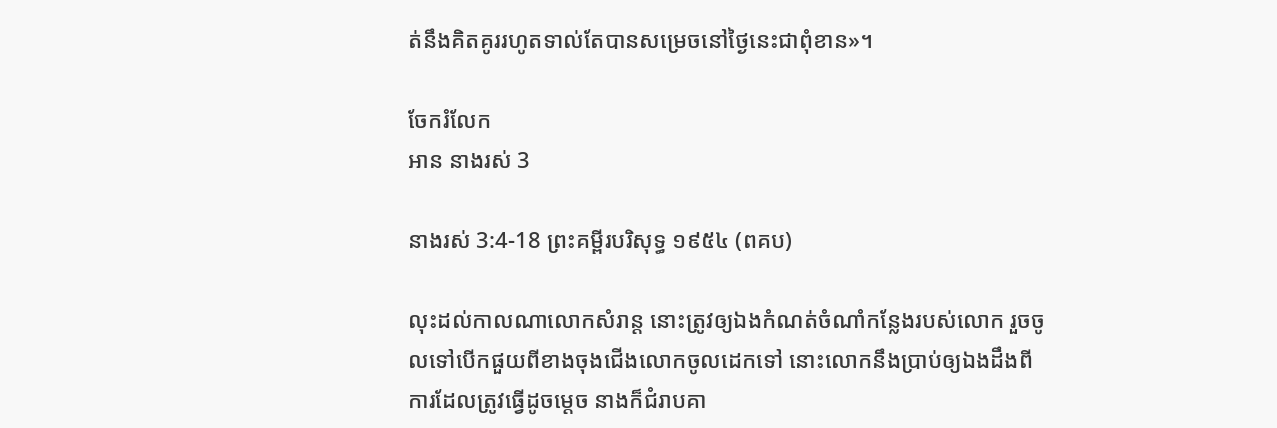ត់នឹងគិត‌គូររហូតទាល់តែបានសម្រេចនៅថ្ងៃនេះជាពុំ‌ខាន»។

ចែករំលែក
អាន នាងរស់ 3

នាងរស់ 3:4-18 ព្រះគម្ពីរបរិសុទ្ធ ១៩៥៤ (ពគប)

លុះដល់កាលណាលោកសំរាន្ត នោះត្រូវឲ្យឯងកំណត់ចំណាំកន្លែងរបស់លោក រួចចូលទៅបើកផួយពីខាងចុងជើងលោកចូលដេកទៅ នោះលោកនឹងប្រាប់ឲ្យឯងដឹងពីការដែលត្រូវធ្វើដូចម្តេច នាងក៏ជំរាបគា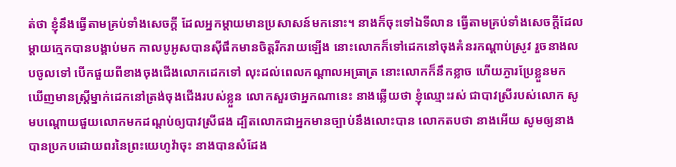ត់ថា ខ្ញុំនឹងធ្វើតាមគ្រប់ទាំងសេចក្ដី ដែលអ្នកម្តាយមានប្រសាសន៍មកនោះ។ នាងក៏ចុះទៅឯទីលាន ធ្វើតាមគ្រប់ទាំងសេចក្ដីដែលម្តាយក្មេកបានបង្គាប់មក កាលបូអូសបានស៊ីផឹកមានចិត្តរីក‌រាយឡើង នោះលោកក៏ទៅដេកនៅចុងគំនរកណ្តាប់ស្រូវ រួចនាងលបចូលទៅ បើកផួយពីខាងចុងជើងលោកដេកទៅ លុះដល់ពេលកណ្តាលអធ្រាត្រ នោះលោកក៏នឹកខ្លាច ហើយភ្ងារប្រែខ្លួនមក ឃើញមានស្ត្រីម្នាក់ដេកនៅត្រង់ចុងជើងរបស់ខ្លួន លោកសួរថាអ្នកណានេះ នាងឆ្លើយថា ខ្ញុំឈ្មោះរស់ ជាបាវស្រីរបស់លោក សូមបណ្តោយផួយលោកមកដណ្តប់ឲ្យបាវស្រីផង ដ្បិតលោកជាអ្នកមានច្បាប់នឹងលោះបាន លោកតបថា នាងអើយ សូមឲ្យនាងបានប្រកបដោយពរនៃព្រះ‌យេហូវ៉ាចុះ នាងបានសំដែង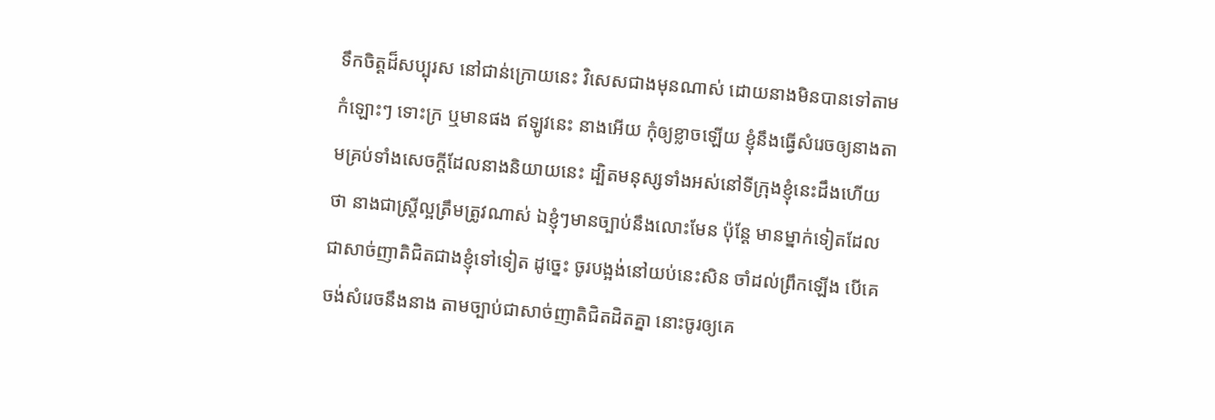ទឹកចិត្តដ៏សប្បុរស នៅជាន់ក្រោយនេះ វិសេសជាងមុនណាស់ ដោយនាងមិនបានទៅតាមកំឡោះៗ ទោះក្រ ឬមានផង ឥឡូវនេះ នាងអើយ កុំឲ្យខ្លាចឡើយ ខ្ញុំនឹងធ្វើសំរេចឲ្យនាងតាមគ្រប់ទាំងសេចក្ដីដែលនាងនិយាយនេះ ដ្បិតមនុស្សទាំងអស់នៅទីក្រុងខ្ញុំនេះដឹងហើយថា នាងជាស្ត្រីល្អត្រឹម‌ត្រូវណាស់ ឯខ្ញុំៗមានច្បាប់នឹងលោះមែន ប៉ុន្តែ មានម្នាក់ទៀតដែលជាសាច់‌ញាតិជិតជាងខ្ញុំទៅទៀត ដូច្នេះ ចូរបង្អង់នៅយប់នេះសិន ចាំដល់ព្រឹកឡើង បើគេចង់សំរេចនឹងនាង តាមច្បាប់ជាសាច់‌ញាតិជិត‌ដិតគ្នា នោះចូរឲ្យគេ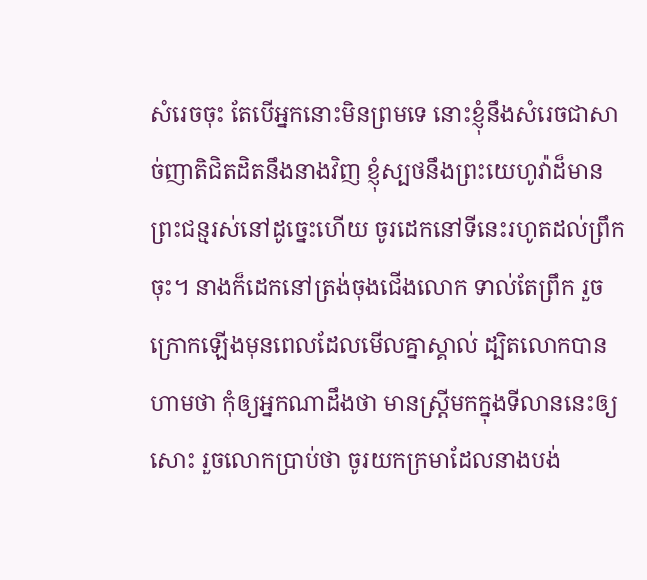សំរេចចុះ តែបើអ្នកនោះមិនព្រមទេ នោះខ្ញុំនឹងសំរេចជាសាច់‌ញាតិជិត‌ដិតនឹងនាងវិញ ខ្ញុំស្បថនឹងព្រះ‌យេហូវ៉ាដ៏មានព្រះ‌ជន្មរស់នៅដូច្នេះហើយ ចូរដេកនៅទីនេះរហូតដល់ព្រឹកចុះ។ នាងក៏ដេកនៅត្រង់ចុងជើងលោក ទាល់តែព្រឹក រួចក្រោកឡើងមុនពេលដែលមើលគ្នាស្គាល់ ដ្បិតលោកបានហាមថា កុំឲ្យអ្នកណាដឹងថា មានស្ត្រីមកក្នុងទីលាននេះឲ្យសោះ រួចលោកប្រាប់ថា ចូរយកក្រមាដែលនាងបង់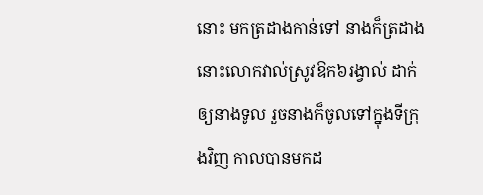នោះ មកត្រដាងកាន់ទៅ នាងក៏ត្រដាង នោះលោកវាល់ស្រូវឱក៦រង្វាល់ ដាក់ឲ្យនាងទូល រួចនាងក៏ចូលទៅក្នុងទីក្រុងវិញ កាលបានមកដ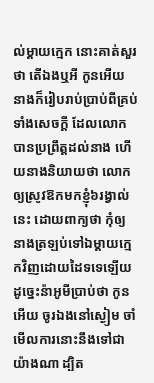ល់ម្តាយក្មេក នោះគាត់សួរថា តើឯងឬអី កូនអើយ នាងក៏រៀប‌រាប់ប្រាប់ពីគ្រប់ទាំងសេចក្ដី ដែលលោកបានប្រព្រឹត្តដល់នាង ហើយនាងនិយាយថា លោកឲ្យស្រូវឱកមកខ្ញុំ៦រង្វាល់នេះ ដោយពាក្យថា កុំឲ្យនាងត្រឡប់ទៅឯម្តាយក្មេកវិញដោយដៃទទេឡើយ ដូច្នេះន៉ាអូមីប្រាប់ថា កូនអើយ ចូរឯងនៅស្ងៀម ចាំមើលការនោះនឹងទៅជាយ៉ាងណា ដ្បិត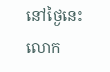នៅថ្ងៃនេះលោក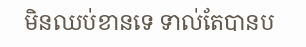មិនឈប់ខានទេ ទាល់តែបានប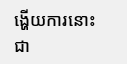ង្ហើយការនោះជា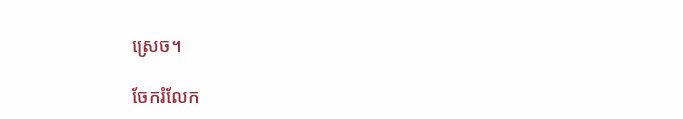ស្រេច។

ចែករំលែក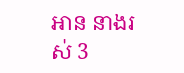អាន នាងរស់ 3